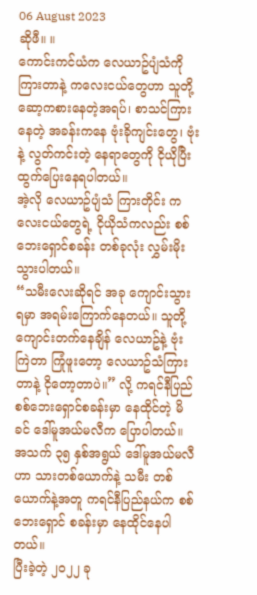06 August 2023
ဆိုဖီ။ ။
ကောင်းကင်ယံက လေယာဥ်ပျံသံကို ကြားတာနဲ့ ကလေးငယ်တွေဟာ သူတို့ ဆော့ကစားနေတဲ့အရပ်၊ စာသင်ကြားနေတဲ့ အခန်းကနေ ဗုံးခိုကျင်းတွေ၊ ဗုံးနဲ့ လွတ်ကင်းတဲ့ နေရာတွေကို ငိုယိုပြီး ထွက်ပြေးနေရပါတယ်။
အဲ့လို လေယာဥ်ပျံသံ ကြားတိုင်း ကလေးငယ်တွေရဲ့ ငိုယိုသံကလည်း စစ်ဘေးရှောင်စခန်း တစ်ခုလုံး လွှမ်းမိုးသွားပါတယ်။
“သမီးလေးဆိုရင် အခု ကျောင်းသွားရမှာ အရမ်းကြောက်နေတယ်။ သူတို့ ကျောင်းတက်နေချိန် လေယာဥ်နဲ့ ဗုံးကြဲတာ ကြုံဖူးတော့ လေယာဥ်သံကြားတာနဲ့ ငိုတော့တာပဲ။” လို့ ကရင်နီပြည် စစ်ဘေးရှောင်စခန်းမှာ နေထိုင်တဲ့ မိခင် ဒေါ်မူအယ်မလီက ပြောပါတယ်။
အသက် ၃၅ နှစ်အရွယ် ဒေါ်မူအယ်မလီဟာ သားတစ်ယောက်နဲ့ သမီး တစ်ယောက်နဲ့အတူ ကရင်နီပြည်နယ်က စစ်ဘေးရှောင် စခန်းမှာ နေထိုင်နေပါတယ်။
ပြီးခဲ့တဲ့ ၂၀၂၂ ခု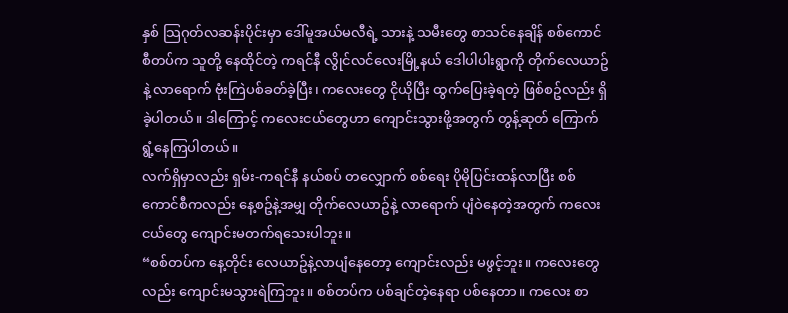နှစ် သြဂုတ်လဆန်းပိုင်းမှာ ဒေါ်မူအယ်မလီရဲ့ သားနဲ့ သမီးတွေ စာသင်နေချိန် စစ်ကောင်စီတပ်က သူတို့ နေထိုင်တဲ့ ကရင်နီ လွိုင်လင်လေးမြို့နယ် ဒေါပါပါးရွာကို တိုက်လေယာဥ်နဲ့ လာရောက် ဗုံးကြဲပစ်ခတ်ခဲ့ပြီး၊ ကလေးတွေ ငိုယိုပြီး ထွက်ပြေးခဲ့ရတဲ့ ဖြစ်စဥ်လည်း ရှိခဲ့ပါတယ်။ ဒါကြောင့် ကလေးငယ်တွေဟာ ကျောင်းသွားဖို့အတွက် တွန့်ဆုတ် ကြောက်ရွံ့နေကြပါတယ်။
လက်ရှိမှာလည်း ရှမ်း-ကရင်နီ နယ်စပ် တလျှောက် စစ်ရေး ပိုမိုပြင်းထန်လာပြီး စစ်ကောင်စီကလည်း နေ့စဥ်နဲ့အမျှ တိုက်လေယာဥ်နဲ့ လာရောက် ပျံဝဲနေတဲ့အတွက် ကလေးငယ်တွေ ကျောင်းမတက်ရသေးပါဘူး။
“စစ်တပ်က နေ့တိုင်း လေယာဥ်နဲ့လာပျံနေတော့ ကျောင်းလည်း မဖွင့်ဘူး။ ကလေးတွေလည်း ကျောင်းမသွားရဲကြဘူး။ စစ်တပ်က ပစ်ချင်တဲ့နေရာ ပစ်နေတာ။ ကလေး စာ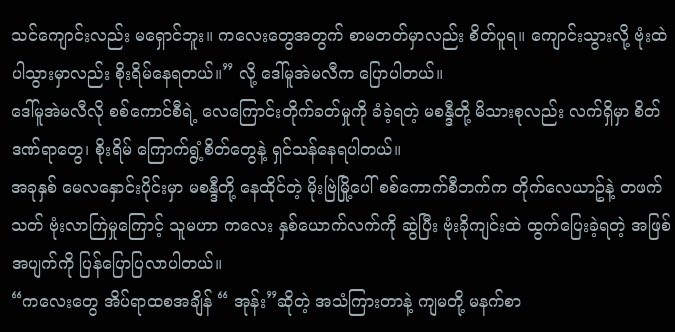သင်ကျောင်းလည်း မရှောင်ဘူး။ ကလေးတွေအတွက် စာမတတ်မှာလည်း စိတ်ပူရ။ ကျောင်းသွားလို့ ဗုံးထဲပါသွားမှာလည်း စိုးရိမ်နေရတယ်။” လို့ ဒေါ်မူအဲမလီက ပြောပါတယ်။
ဒေါ်မူအဲမလီလို စစ်ကောင်စီရဲ့ လေကြောင်းတိုက်ခတ်မှုကို ခံခဲ့ရတဲ့ မစန္ဒီတို့ မိသားစုလည်း လက်ရှိမှာ စိတ်ဒဏ်ရာတွေ၊ စိုးရိမ် ကြောက်ရွံ့စိတ်တွေနဲ့ ရှင်သန်နေရပါတယ်။
အခုနှစ် မေလနှောင်းပိုင်းမှာ မစန္ဒီတို့ နေထိုင်တဲ့ မိုးဗြဲမြို့ပေါ် စစ်ကောက်စီဘက်က တိုက်လေယာဥ်နဲ့ တဖက်သတ် ဗုံးလာကြဲမှုကြောင့် သူမဟာ ကလေး နှစ်ယောက်လက်ကို ဆွဲပြီး ဗုံးခိုကျင်းထဲ ထွက်ပြေးခဲ့ရတဲ့ အဖြစ်အပျက်ကို ပြန်ပြောပြလာပါတယ်။
“ကလေးတွေ အိပ်ရာထစအချိန် “ အုန်း”ဆိုတဲ့ အသံကြားတာနဲ့ ကျမတို့ မနက်စာ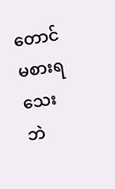တောင် မစားရသေးဘဲ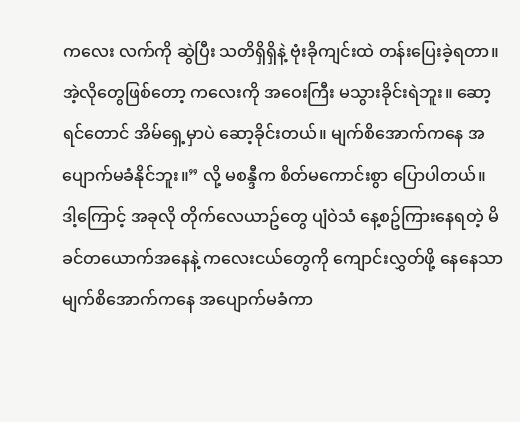ကလေး လက်ကို ဆွဲပြီး သတိရှိရှိနဲ့ ဗုံးခိုကျင်းထဲ တန်းပြေးခဲ့ရတာ။ အဲ့လိုတွေဖြစ်တော့ ကလေးကို အဝေးကြီး မသွားခိုင်းရဲဘူး။ ဆော့ရင်တောင် အိမ်ရှေ့မှာပဲ ဆော့ခိုင်းတယ်။ မျက်စိအောက်ကနေ အပျောက်မခံနိုင်ဘူး။” လို့ မစန္ဒီက စိတ်မကောင်းစွာ ပြောပါတယ်။
ဒါ့ကြောင့် အခုလို တိုက်လေယာဥ်တွေ ပျံဝဲသံ နေ့စဥ်ကြားနေရတဲ့ မိခင်တယောက်အနေနဲ့ ကလေးငယ်တွေကို ကျောင်းလွှတ်ဖို့ နေနေသာ မျက်စိအောက်ကနေ အပျောက်မခံကာ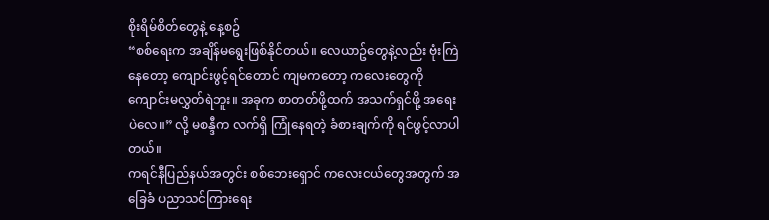စိုးရိမ်စိတ်တွေနဲ့ နေ့စဥ်
“စစ်ရေးက အချိန်မရွေးဖြစ်နိုင်တယ်။ လေယာဥ်တွေနဲ့လည်း ဗုံးကြဲနေတော့ ကျောင်းဖွင့်ရင်တောင် ကျမကတော့ ကလေးတွေကို ကျောင်းမလွှတ်ရဲဘူး။ အခုက စာတတ်ဖို့ထက် အသက်ရှင်ဖို့ အရေးပဲလေ။” လို့ မစန္ဒီက လက်ရှိ ကြုံနေရတဲ့ ခံစားချက်ကို ရင်ဖွင့်လာပါတယ်။
ကရင်နီပြည်နယ်အတွင်း စစ်ဘေးရှောင် ကလေးငယ်တွေအတွက် အခြေခံ ပညာသင်ကြားရေး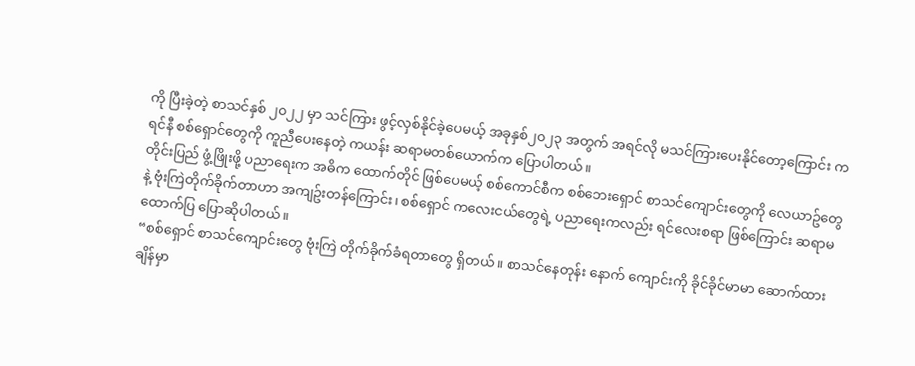ကို ပြီးခဲ့တဲ့ စာသင်နှစ် ၂၀၂၂ မှာ သင်ကြား ဖွင့်လှစ်နိုင်ခဲ့ပေမယ့် အခုနှစ်၂၀၂၃ အတွက် အရင်လို မသင်ကြားပေးနိုင်တော့ကြောင်း ကရင်နီ စစ်ရှောင်တွေကို ကူညီပေးနေတဲ့ ကယန်း ဆရာမတစ်ယောက်က ပြောပါတယ်။
တိုင်းပြည် ဖွံ့ဖြိုးဖို့ ပညာရေးက အဓိက ထောက်တိုင် ဖြစ်ပေမယ့် စစ်ကောင်စီက စစ်ဘေးရှောင် စာသင်ကျောင်းတွေကို လေယာဥ်တွေနဲ့ ဗုံးကြဲတိုက်ခိုက်တာဟာ အကျဥ်းတန်ကြောင်း၊ စစ်ရှောင် ကလေးငယ်တွေရဲ့ ပညာရေးကလည်း ရင်လေးစရာ ဖြစ်ကြောင်း ဆရာမ ထောက်ပြ ပြောဆိုပါတယ်။
“စစ်ရှောင် စာသင်ကျောင်းတွေ ဗုံးကြဲ တိုက်ခိုက်ခံရတာတွေ ရှိတယ်။ စာသင်နေတုန်း နောက် ကျောင်းကို ခိုင်ခိုင်မာမာ ဆောက်ထားချိန်မှာ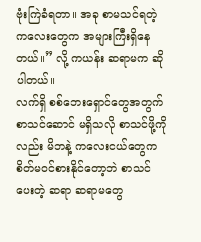ဗုံးကြဲခံရတာ။ အခု စာမသင်ရတဲ့ ကလေးတွေက အများကြီးရှိနေတယ်။” လို့ ကယန်း ဆရာမက ဆိုပါတယ်။
လက်ရှိ စစ်ဘေးရှောင်တွေအတွက် စာသင်ဆောင် မရှိသလို စာသင်ဖို့ကိုလည်း မိဘနဲ့ ကလေးငယ်တွေက စိတ်မဝင်စားနိုင်တော့ဘဲ စာသင်ပေးတဲ့ ဆရာ ဆရာမတွေ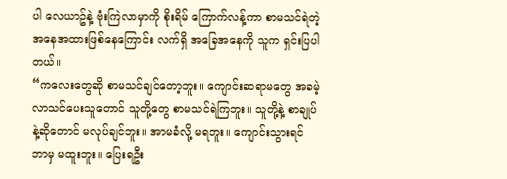ပါ လေယာဥ်နဲ့ ဗုံးကြဲလာမှာကို စိုးရိမ် ကြောက်လန့်ကာ စာမသင်ရဲတဲ့ အနေအထားဖြစ်နေကြောင်း လက်ရှိ အခြေအနေကို သူက ရှင်းပြပါတယ်။
“ကလေးတွေဆို စာမသင်ချင်တော့ဘူး။ ကျောင်းဆရာမတွေ အခမဲ့ လာသင်ပေးသူတောင် သူတို့တွေ စာမသင်ရဲကြဘူး။ သူတို့နဲ့ စာချုပ်နဲ့ဆိုတောင် မလုပ်ချင်ဘူး။ အာမခံလို့ မရဘူး။ ကျောင်းသွားရင် ဘာမှ မထူးဘူး။ ပြေးရဦး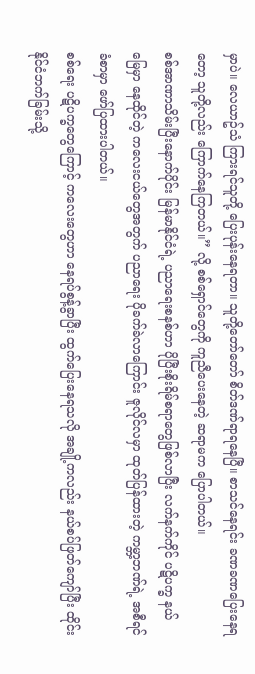မှာပဲ။ လေယာဥ်သံ ကြားရင်သူတို့ ပြေးပုန်းနေရတာ။ သူတို့တော်တော် စိတ်ဒဏ်ရာရနေပြီ။ စာသင်နေရင်း ခဏခဏပြေးနေရတော့ သူတို့လည်း ကြောက်နေကြတယ်။” လို့ စစ်ရှောင်တွေကို ကူညီပေးနေတဲ့ ဆရာမက ပြောပါတယ်။
စစ်အာဏာသိမ်းပြီးနောက်ပိုင်း မြန်မာနိုင်ငံရဲ့ ပညာရေးစနစ်ဟာ ပိုပြီးစိုးရိမ်စရာတွေဖြစ်လာပြီး လက်နက်ကိုင် ပဋိပက္ခ နယ်မြေမှာ နေထိုင်တဲ့ ကလေးငယ်တွေအတွက် ပညာရေး ပိုခက်ခဲလာကြောင်း ဇူလိုင်လမှာ ထုတ်ပြန်ထားတဲ့ ကမ္ဘာ့ဘဏ်ရဲ့ အစီရင်ခံစာမှာ ဖော်ပြထားပါတယ်။
စစ်ရေး ပဋိပက္ခတွေကြောင့် ကလေးတွေဟာ နေရပ်စွန့်ခွာပြီး ထွက်ပြေးနေရသလို အချို့ကလည်း နယ်စပ်ဖြတ်ကျော်ပြီး ထိုင်းနိုင်ငံဘက်ခြမ်းသို့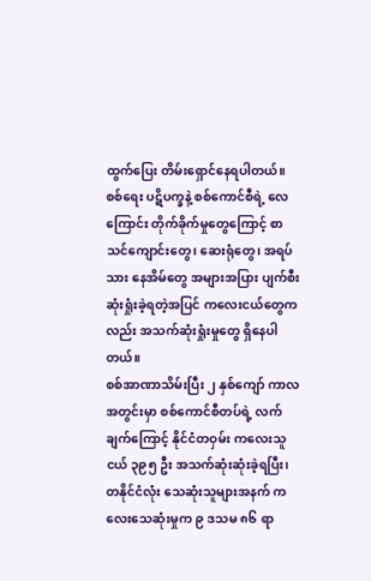ထွက်ပြေး တိမ်းရှောင်နေရပါတယ်။
စစ်ရေး ပဋိပက္ခနဲ့ စစ်ကောင်စီရဲ့ လေကြောင်း တိုက်ခိုက်မှုတွေကြောင့် စာသင်ကျောင်းတွေ၊ ဆေးရုံတွေ၊ အရပ်သား နေအိမ်တွေ အများအပြား ပျက်စီး ဆုံးရှုံးခဲ့ရတဲ့အပြင် ကလေးငယ်တွေကလည်း အသက်ဆုံးရှုံးမှုတွေ ရှိနေပါတယ်။
စစ်အာဏာသိမ်းပြီး ၂ နှစ်ကျော် ကာလအတွင်းမှာ စစ်ကောင်စီတပ်ရဲ့ လက်ချက်ကြောင့် နိုင်ငံတဝှမ်း ကလေးသူငယ် ၃၉၅ ဦး အသက်ဆုံးဆုံးခဲ့ရပြီး၊ တနိုင်ငံလုံး သေဆုံးသူများအနက် ကလေးသေဆုံးမှုက ၉ ဒသမ ၈၆ ရာ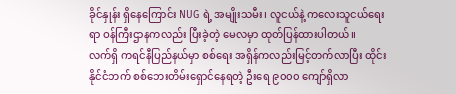ခိုင်နှုန်း ရှိနေကြောင်း NUG ရဲ့ အမျိုးသမီး၊ လူငယ်နဲ့ ကလေးသူငယ်ရေးရာ ဝန်ကြီးဌာနကလည်း ပြီးခဲ့တဲ့ မေလမှာ ထုတ်ပြန်ထားပါတယ်။
လက်ရှိ ကရင်နီပြည်နယ်မှာ စစ်ရေး အရှိန်ကလည်းမြင့်တက်လာပြီး ထိုင်းနိုင်ငံဘက် စစ်ဘေးတိမ်းရှောင်နေရတဲ့ ဦးရေ ၉၀၀၀ ကျော်ရှိလာ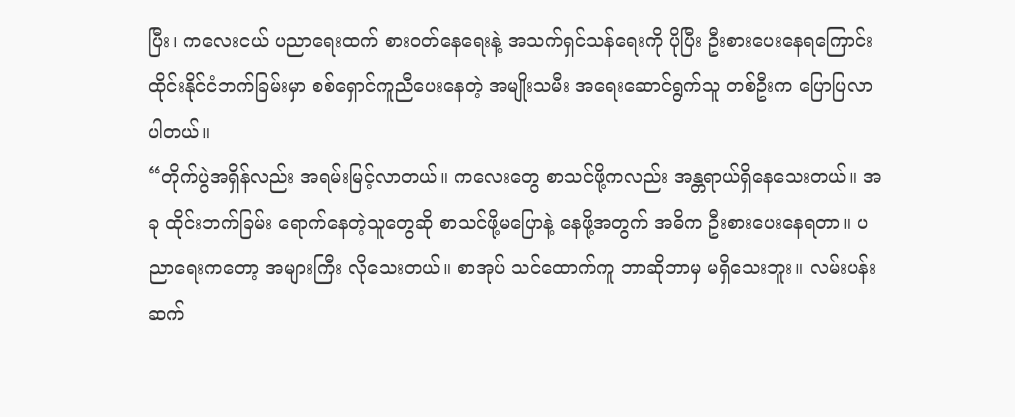ပြီး၊ ကလေးငယ် ပညာရေးထက် စားဝတ်နေရေးနဲ့ အသက်ရှင်သန်ရေးကို ပိုပြီး ဦးစားပေးနေရကြောင်း ထိုင်းနိုင်ငံဘက်ခြမ်းမှာ စစ်ရှောင်ကူညီပေးနေတဲ့ အမျိုးသမီး အရေးဆောင်ရွက်သူ တစ်ဦးက ပြောပြလာပါတယ်။
“တိုက်ပွဲအရှိန်လည်း အရမ်းမြင့်လာတယ်။ ကလေးတွေ စာသင်ဖို့ကလည်း အန္တရာယ်ရှိနေသေးတယ်။ အခု ထိုင်းဘက်ခြမ်း ရောက်နေတဲ့သူတွေဆို စာသင်ဖို့မပြောနဲ့ နေဖို့အတွက် အဓိက ဦးစားပေးနေရတာ။ ပညာရေးကတော့ အများကြီး လိုသေးတယ်။ စာအုပ် သင်ထောက်ကူ ဘာဆိုဘာမှ မရှိသေးဘူး။ လမ်းပန်း ဆက်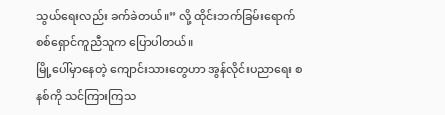သွယ်ရေးလည်း ခက်ခဲတယ်။” လို့ ထိုင်းဘက်ခြမ်းရောက် စစ်ရှောင်ကူညီသူက ပြောပါတယ်။
မြို့ပေါ်မှာနေတဲ့ ကျောင်းသားတွေဟာ အွန်လိုင်းပညာရေး စနစ်ကို သင်ကြားကြသ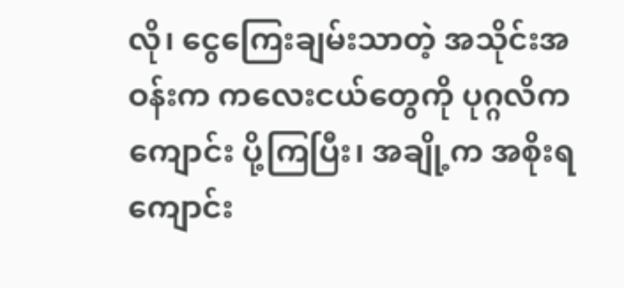လို၊ ငွေကြေးချမ်းသာတဲ့ အသိုင်းအဝန်းက ကလေးငယ်တွေကို ပုဂ္ဂလိကကျောင်း ပို့ကြပြီး၊ အချို့က အစိုးရကျောင်း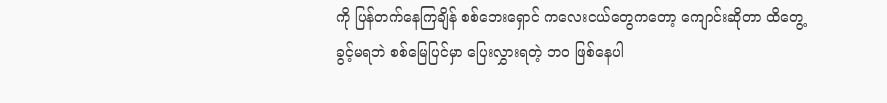ကို ပြန်တက်နေကြချိန် စစ်ဘေးရှောင် ကလေးငယ်တွေကတော့ ကျောင်းဆိုတာ ထိတွေ့ခွင့်မရဘဲ စစ်မြေပြင်မှာ ပြေးလွှားရတဲ့ ဘဝ ဖြစ်နေပါ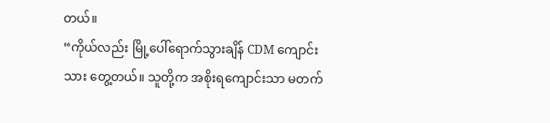တယ်။
“ကိုယ်လည်း မြို့ပေါ်ရောက်သွားချိန် CDM ကျောင်းသား တွေ့တယ်။ သူတို့က အစိုးရကျောင်းသာ မတက်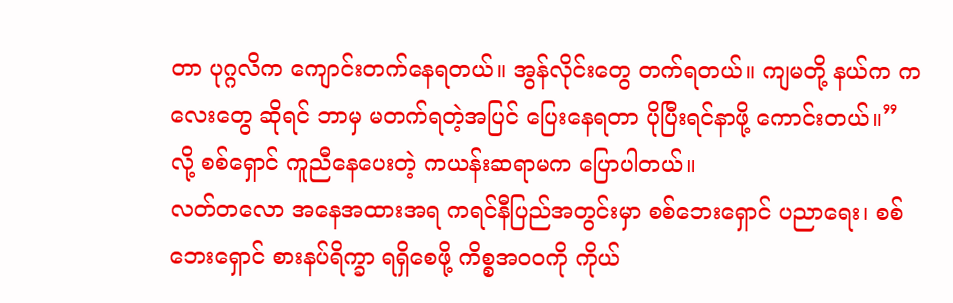တာ ပုဂ္ဂလိက ကျောင်းတက်နေရတယ်။ အွန်လိုင်းတွေ တက်ရတယ်။ ကျမတို့ နယ်က ကလေးတွေ ဆိုရင် ဘာမှ မတက်ရတဲ့အပြင် ပြေးနေရတာ ပိုပြီးရင်နာဖို့ ကောင်းတယ်။” လို့ စစ်ရှောင် ကူညီနေပေးတဲ့ ကယန်းဆရာမက ပြောပါတယ်။
လတ်တလော အနေအထားအရ ကရင်နီပြည်အတွင်းမှာ စစ်ဘေးရှောင် ပညာရေး၊ စစ်ဘေးရှောင် စားနပ်ရိက္ခာ ရရှိစေဖို့ ကိစ္စအဝဝကို ကိုယ်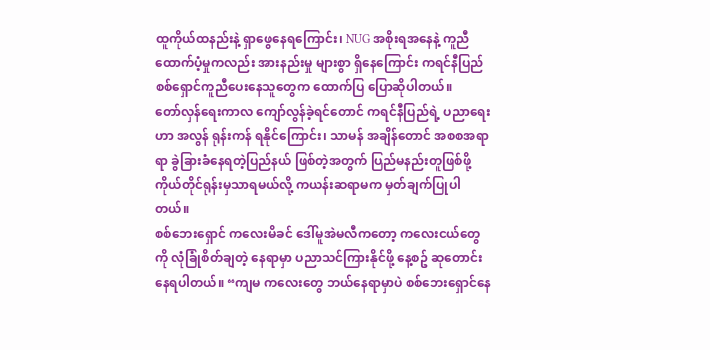ထူကိုယ်ထနည်းနဲ့ ရှာဖွေနေရကြောင်း၊ NUG အစိုးရအနေနဲ့ ကူညီထောက်ပံ့မှုကလည်း အားနည်းမှု များစွာ ရှိနေကြောင်း ကရင်နီပြည် စစ်ရှောင်ကူညီပေးနေသူတွေက ထောက်ပြ ပြောဆိုပါတယ်။
တော်လှန်ရေးကာလ ကျော်လွန်ခဲ့ရင်တောင် ကရင်နီပြည်ရဲ့ ပညာရေးဟာ အလွန် ရုန်းကန် ရနိုင်ကြောင်း၊ သာမန် အချိန်တောင် အစစအရာရာ ခွဲခြားခံနေရတဲ့ပြည်နယ် ဖြစ်တဲ့အတွက် ပြည်မနည်းတူဖြစ်ဖို့ ကိုယ်တိုင်ရုန်းမှသာရမယ်လို့ ကယန်းဆရာမက မှတ်ချက်ပြုပါတယ်။
စစ်ဘေးရှောင် ကလေးမိခင် ဒေါ်မူအဲမလီကတော့ ကလေးငယ်တွေကို လုံခြုံစိတ်ချတဲ့ နေရာမှာ ပညာသင်ကြားနိုင်ဖို့ နေ့စဥ် ဆုတောင်းနေရပါတယ်။ “ကျမ ကလေးတွေ ဘယ်နေရာမှာပဲ စစ်ဘေးရှောင်နေ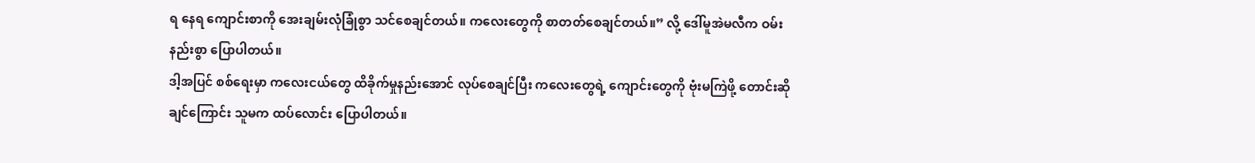ရ နေရ ကျောင်းစာကို အေးချမ်းလုံခြုံစွာ သင်စေချင်တယ်။ ကလေးတွေကို စာတတ်စေချင်တယ်။” လို့ ဒေါ်မူအဲမလီက ဝမ်းနည်းစွာ ပြောပါတယ်။
ဒါ့အပြင် စစ်ရေးမှာ ကလေးငယ်တွေ ထိခိုက်မှုနည်းအောင် လုပ်စေချင်ပြီး ကလေးတွေရဲ့ ကျောင်းတွေကို ဗုံးမကြဲဖို့ တောင်းဆိုချင်ကြောင်း သူမက ထပ်လောင်း ပြောပါတယ်။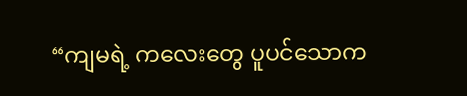“ကျမရဲ့ ကလေးတွေ ပူပင်သောက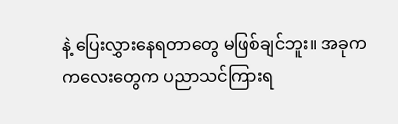နဲ့ ပြေးလွှားနေရတာတွေ မဖြစ်ချင်ဘူး။ အခုက ကလေးတွေက ပညာသင်ကြားရ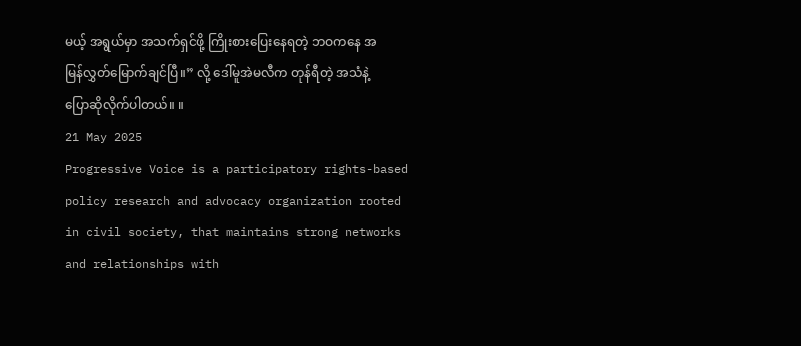မယ့် အရွယ်မှာ အသက်ရှင်ဖို့ ကြိုးစားပြေးနေရတဲ့ ဘဝကနေ အမြန်လွှတ်မြောက်ချင်ပြီ။” လို့ ဒေါ်မူအဲမလီက တုန်ရီတဲ့ အသံနဲ့ ပြောဆိုလိုက်ပါတယ်။ ။
21 May 2025
Progressive Voice is a participatory rights-based policy research and advocacy organization rooted in civil society, that maintains strong networks and relationships with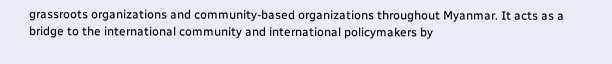grassroots organizations and community-based organizations throughout Myanmar. It acts as a bridge to the international community and international policymakers by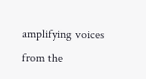amplifying voices from the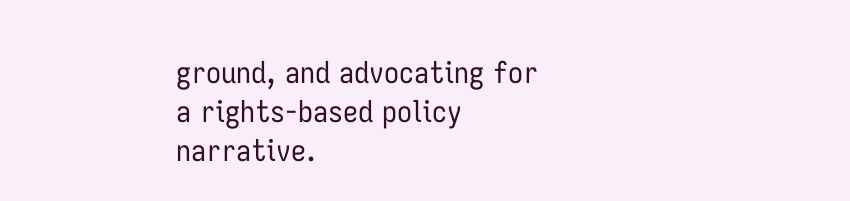ground, and advocating for a rights-based policy narrative.